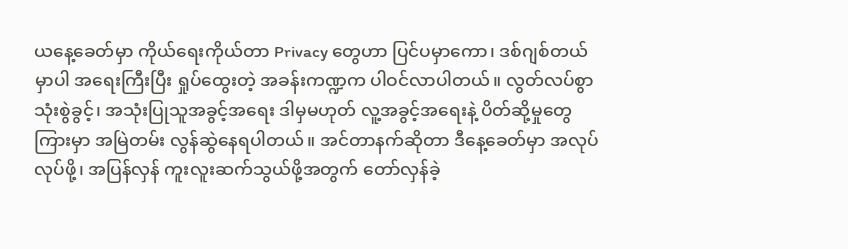ယနေ့ခေတ်မှာ ကိုယ်ရေးကိုယ်တာ Privacy တွေဟာ ပြင်ပမှာကော၊ ဒစ်ဂျစ်တယ်မှာပါ အရေးကြီးပြီး ရှုပ်ထွေးတဲ့ အခန်းကဏ္ဍက ပါဝင်လာပါတယ်။ လွတ်လပ်စွာ သုံးစွဲခွင့်၊ အသုံးပြုသူအခွင့်အရေး ဒါမှမဟုတ် လူ့အခွင့်အရေးနဲ့ ပိတ်ဆို့မှုတွေကြားမှာ အမြဲတမ်း လွန်ဆွဲနေရပါတယ်။ အင်တာနက်ဆိုတာ ဒီနေ့ခေတ်မှာ အလုပ်လုပ်ဖို့၊ အပြန်လှန် ကူးလူးဆက်သွယ်ဖို့အတွက် တော်လှန်ခဲ့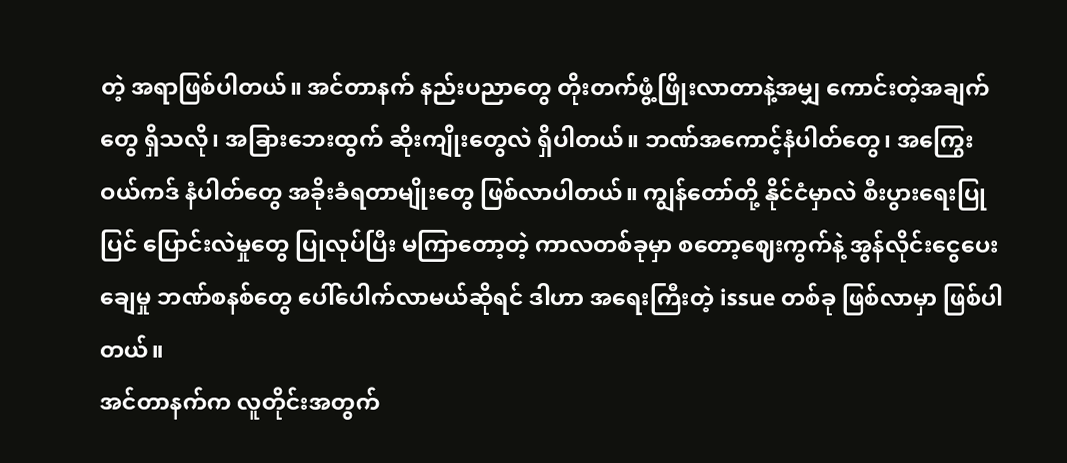တဲ့ အရာဖြစ်ပါတယ်။ အင်တာနက် နည်းပညာတွေ တိုးတက်ဖွံ့ဖြိုးလာတာနဲ့အမျှ ကောင်းတဲ့အချက်တွေ ရှိသလို၊ အခြားဘေးထွက် ဆိုးကျိုးတွေလဲ ရှိပါတယ်။ ဘဏ်အကောင့်နံပါတ်တွေ၊ အကြွေးဝယ်ကဒ် နံပါတ်တွေ အခိုးခံရတာမျိုးတွေ ဖြစ်လာပါတယ်။ ကျွန်တော်တို့ နိုင်ငံမှာလဲ စီးပွားရေးပြုပြင် ပြောင်းလဲမှုတွေ ပြုလုပ်ပြီး မကြာတော့တဲ့ ကာလတစ်ခုမှာ စတော့ဈေးကွက်နဲ့ အွန်လိုင်းငွေပေးချေမှု ဘဏ်စနစ်တွေ ပေါ်ပေါက်လာမယ်ဆိုရင် ဒါဟာ အရေးကြီးတဲ့ issue တစ်ခု ဖြစ်လာမှာ ဖြစ်ပါတယ်။
အင်တာနက်က လူတိုင်းအတွက်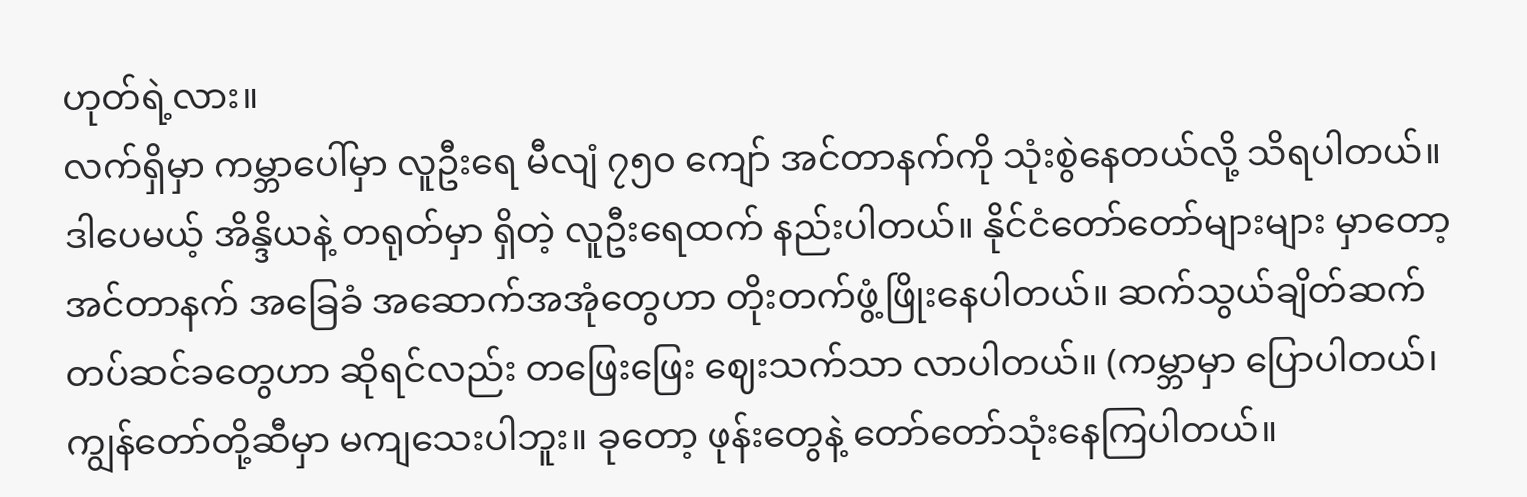ဟုတ်ရဲ့လား။
လက်ရှိမှာ ကမ္ဘာပေါ်မှာ လူဦးရေ မီလျံ ၇၅၀ ကျော် အင်တာနက်ကို သုံးစွဲနေတယ်လို့ သိရပါတယ်။ ဒါပေမယ့် အိန္ဒိယနဲ့ တရုတ်မှာ ရှိတဲ့ လူဦးရေထက် နည်းပါတယ်။ နိုင်ငံတော်တော်များများ မှာတော့ အင်တာနက် အခြေခံ အဆောက်အအုံတွေဟာ တိုးတက်ဖွံ့ဖြိုးနေပါတယ်။ ဆက်သွယ်ချိတ်ဆက် တပ်ဆင်ခတွေဟာ ဆိုရင်လည်း တဖြေးဖြေး ဈေးသက်သာ လာပါတယ်။ (ကမ္ဘာမှာ ပြောပါတယ်၊ ကျွန်တော်တို့ဆီမှာ မကျသေးပါဘူး။ ခုတော့ ဖုန်းတွေနဲ့ တော်တော်သုံးနေကြပါတယ်။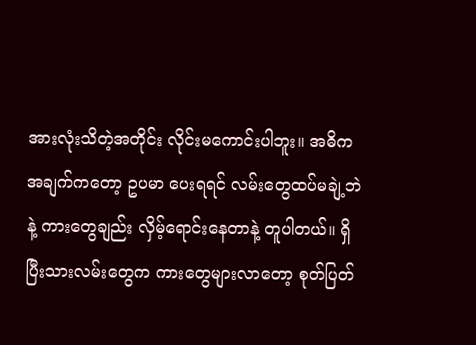အားလုံးသိတဲ့အတိုင်း လိုင်းမကောင်းပါဘူး။ အဓိက အချက်ကတော့ ဥပမာ ပေးရရင် လမ်းတွေထပ်မချဲ့ဘဲနဲ့ ကားတွေချည်း လှိမ့်ရောင်းနေတာနဲ့ တူပါတယ်။ ရှိပြီးသားလမ်းတွေက ကားတွေများလာတော့ စုတ်ပြတ်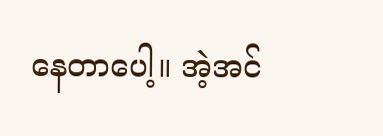နေတာပေါ့။ အဲ့အင်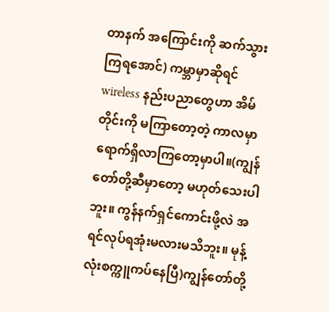တာနက် အကြောင်းကို ဆက်သွားကြရအောင်) ကမ္ဘာမှာဆိုရင် wireless နည်းပညာတွေဟာ အိမ်တိုင်းကို မကြာတော့တဲ့ ကာလမှာ ရောက်ရှိလာကြတော့မှာပါ။(ကျွန်တော်တို့ဆီမှာတော့ မဟုတ်သေးပါဘူး။ ကွန်နက်ရှင်ကောင်းဖို့လဲ အရင်လုပ်ရအုံးမလားမသိဘူး။ မုန့်လုံးစက္ကူကပ်နေပြီ)ကျွန်တော်တို့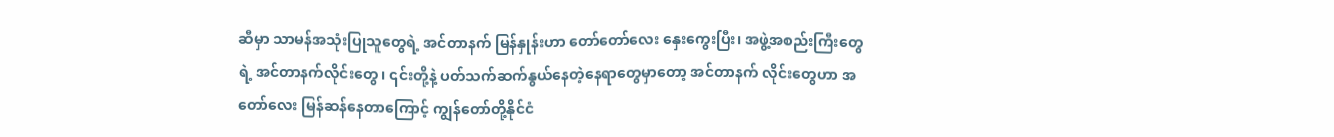ဆီမှာ သာမန်အသုံးပြုသူတွေရဲ့ အင်တာနက် မြန်နှုန်းဟာ တော်တော်လေး နှေးကွေးပြီး၊ အဖွဲ့အစည်းကြီးတွေရဲ့ အင်တာနက်လိုင်းတွေ၊ ၎င်းတို့နဲ့ ပတ်သက်ဆက်နွယ်နေတဲ့နေရာတွေမှာတော့ အင်တာနက် လိုင်းတွေဟာ အတော်လေး မြန်ဆန်နေတာကြောင့် ကျွန်တော်တို့နိုင်ငံ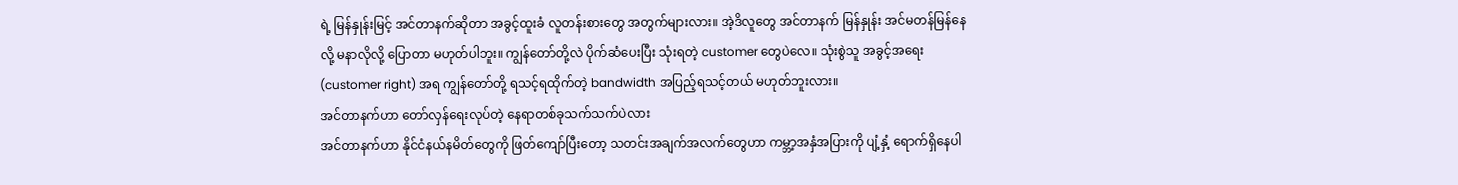ရဲ့ မြန်နှုန်းမြင့် အင်တာနက်ဆိုတာ အခွင့်ထူးခံ လူတန်းစားတွေ အတွက်များလား။ အဲ့ဒိလူတွေ အင်တာနက် မြန်နှုန်း အင်မတန်မြန်နေလို့ မနာလိုလို့ ပြောတာ မဟုတ်ပါဘူး။ ကျွန်တော်တို့လဲ ပိုက်ဆံပေးပြီး သုံးရတဲ့ customer တွေပဲလေ။ သုံးစွဲသူ အခွင့်အရေး (customer right) အရ ကျွန်တော်တို့ ရသင့်ရထိုက်တဲ့ bandwidth အပြည့်ရသင့်တယ် မဟုတ်ဘူးလား။
အင်တာနက်ဟာ တော်လှန်ရေးလုပ်တဲ့ နေရာတစ်ခုသက်သက်ပဲလား
အင်တာနက်ဟာ နိုင်ငံနယ်နမိတ်တွေကို ဖြတ်ကျော်ပြီးတော့ သတင်းအချက်အလက်တွေဟာ ကမ္ဘာ့အနှံအပြားကို ပျံ့နှံ့ ရောက်ရှိနေပါ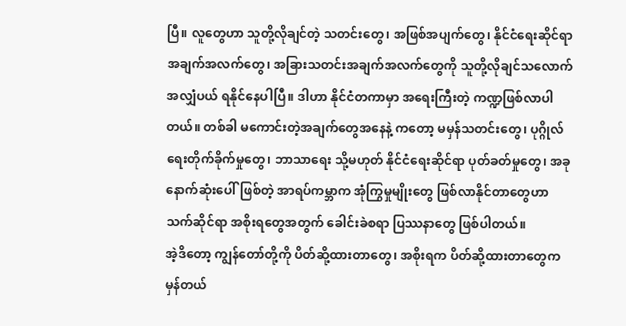ပြီ။ လူတွေဟာ သူတို့လိုချင်တဲ့ သတင်းတွေ၊ အဖြစ်အပျက်တွေ၊ နိုင်ငံရေးဆိုင်ရာ အချက်အလက်တွေ၊ အခြားသတင်းအချက်အလက်တွေကို သူတို့လိုချင်သလောက် အလျှံပယ် ရနိုင်နေပါပြီ။ ဒါဟာ နိုင်ငံတကာမှာ အရေးကြီးတဲ့ ကဏ္ဍဖြစ်လာပါတယ်။ တစ်ခါ မကောင်းတဲ့အချက်တွေအနေနဲ့ ကတော့ မမှန်သတင်းတွေ၊ ပုဂ္ဂိုလ်ရေးတိုက်ခိုက်မှုတွေ၊ ဘာသာရေး သို့မဟုတ် နိုင်ငံရေးဆိုင်ရာ ပုတ်ခတ်မှုတွေ၊ အခုနောက်ဆုံးပေါ်ဖြစ်တဲ့ အာရပ်ကမ္ဘာက အုံကြွမှုမျိုးတွေ ဖြစ်လာနိုင်တာတွေဟာ သက်ဆိုင်ရာ အစိုးရတွေအတွက် ခေါင်းခဲစရာ ပြဿနာတွေ ဖြစ်ပါတယ်။
အဲ့ဒိတော့ ကျွန်တော်တို့ကို ပိတ်ဆို့ထားတာတွေ၊ အစိုးရက ပိတ်ဆို့ထားတာတွေက မှန်တယ်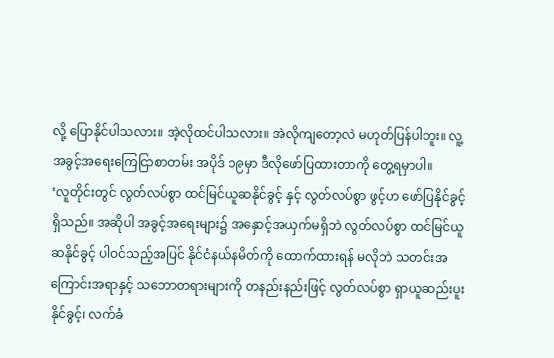လို့ ပြောနိုင်ပါသလား။ အဲ့လိုထင်ပါသလား။ အဲလိုကျတော့လဲ မဟုတ်ပြန်ပါဘူး။ လူ့အခွင့်အရေးကြေငြာစာတမ်း အပိုဒ် ၁၉မှာ ဒီလိုဖော်ပြထားတာကို တွေ့ရမှာပါ။
‘လူတိုင်းတွင် လွတ်လပ်စွာ ထင်မြင်ယူဆနိုင်ခွင့် နှင့် လွတ်လပ်စွာ ဖွင့်ဟ ဖော်ပြနိုင်ခွင့်ရှိသည်။ အဆိုပါ အခွင့်အရေးများ၌ အနှောင့်အယှက်မရှိဘဲ လွတ်လပ်စွာ ထင်မြင်ယူဆနိုင်ခွင့် ပါဝင်သည့်အပြင် နိုင်ငံနယ်နမိတ်ကို ထောက်ထားရန် မလိုဘဲ သတင်းအကြောင်းအရာနှင့် သဘောတရားများကို တနည်းနည်းဖြင့် လွတ်လပ်စွာ ရှာယူဆည်းပူးနိုင်ခွင့်၊ လက်ခံ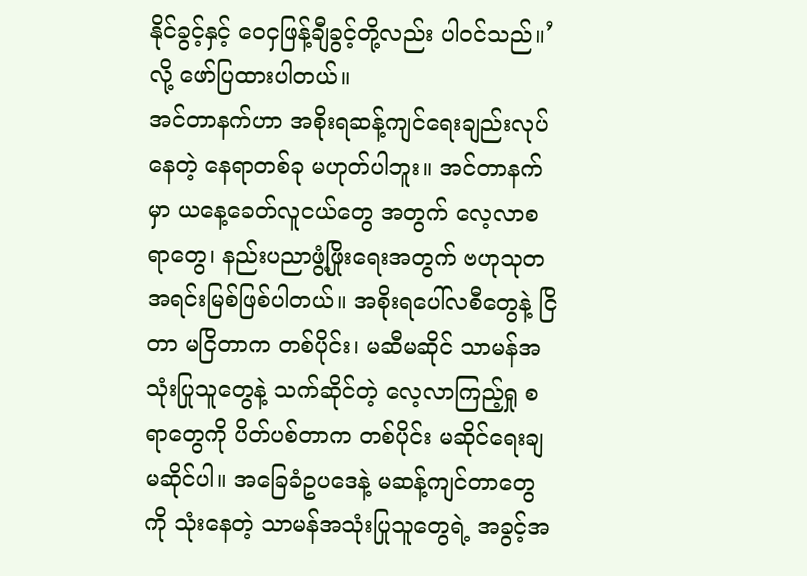နိုင်ခွင့်နှင့် ဝေငှဖြန့်ချီခွင့်တို့လည်း ပါဝင်သည်။’လို့ ဖော်ပြထားပါတယ်။
အင်တာနက်ဟာ အစိုးရဆန့်ကျင်ရေးချည်းလုပ်နေတဲ့ နေရာတစ်ခု မဟုတ်ပါဘူး။ အင်တာနက်မှာ ယနေ့ခေတ်လူငယ်တွေ အတွက် လေ့လာစရာတွေ၊ နည်းပညာဖွံ့ဖြိုးရေးအတွက် ဗဟုသုတ အရင်းမြစ်ဖြစ်ပါတယ်။ အစိုးရပေါ်လစီတွေနဲ့ ငြိတာ မငြိတာက တစ်ပိုင်း၊ မဆီမဆိုင် သာမန်အသုံးပြုသူတွေနဲ့ သက်ဆိုင်တဲ့ လေ့လာကြည့်ရှု စရာတွေကို ပိတ်ပစ်တာက တစ်ပိုင်း မဆိုင်ရေးချ မဆိုင်ပါ။ အခြေခံဥပဒေနဲ့ မဆန့်ကျင်တာတွေကို သုံးနေတဲ့ သာမန်အသုံးပြုသူတွေရဲ့ အခွင့်အ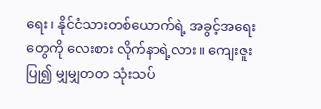ရေး၊ နိုင်ငံသားတစ်ယောက်ရဲ့ အခွင့်အရေး တွေကို လေးစား လိုက်နာရဲ့လား။ ကျေးဇူးပြု၍ မျှမျှတတ သုံးသပ်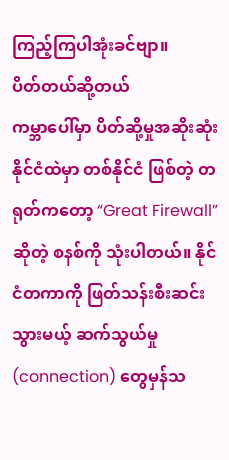ကြည့်ကြပါအုံးခင်ဗျာ။
ပိတ်တယ်ဆို့တယ်
ကမ္ဘာပေါ်မှာ ပိတ်ဆို့မှုအဆိုးဆုံးနိုင်ငံထဲမှာ တစ်နိုင်ငံ ဖြစ်တဲ့ တရုတ်ကတော့ “Great Firewall”ဆိုတဲ့ စနစ်ကို သုံးပါတယ်။ နိုင်ငံတကာကို ဖြတ်သန်းစီးဆင်းသွားမယ့် ဆက်သွယ်မှု (connection) တွေမှန်သ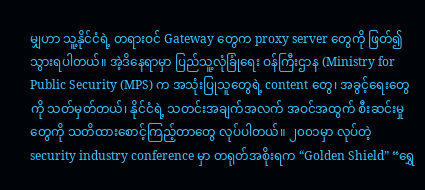မျှဟာ သူ့နိုင်ငံရဲ့ တရားဝင် Gateway တွေက proxy server တွေကို ဖြတ်၍ သွားရပါတယ်။ အဲ့ဒိနေရာမှာ ပြည်သူ့လုံခြုံရေး ဝန်ကြီးဌာန (Ministry for Public Security (MPS) က အသုံးပြုသူတွေရဲ့ content တွေ၊ အခွင့်ရေးတွေကို သတ်မှတ်တယ်၊ နိုင်ငံရဲ့ သတင်းအချက်အလက် အဝင်အထွက် စီးဆင်းမှုတွေကို သတိထားစောင့်ကြည့်တာတွေ လုပ်ပါတယ်။ ၂၀၀၁မှာ လုပ်တဲ့ security industry conference မှာ တရုတ်အစိုးရက “Golden Shield” “ရွှေ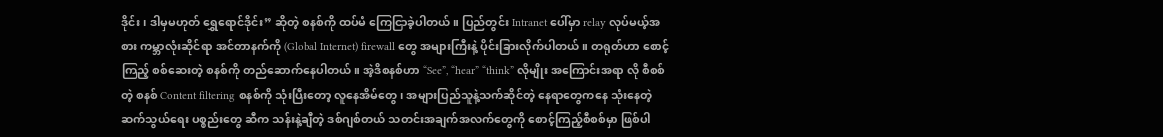ဒိုင်း၊ ဒါမှမဟုတ် ရွှေရောင်ဒိုင်း” ဆိုတဲ့ စနစ်ကို ထပ်မံ ကြေငြာခဲ့ပါတယ်။ ပြည်တွင်း Intranet ပေါ်မှာ relay လုပ်မယ့်အစား ကမ္ဘာလုံးဆိုင်ရာ အင်တာနက်ကို (Global Internet) firewall တွေ အများကြီးနဲ့ ပိုင်းခြားလိုက်ပါတယ်။ တရုတ်ဟာ စောင့်ကြည့် စစ်ဆေးတဲ့ စနစ်ကို တည်ဆောက်နေပါတယ်။ အဲ့ဒိစနစ်ဟာ “See”, “hear” “think” လိုမျိုး အကြောင်းအရာ လို စီစစ်တဲ့ စနစ် Content filtering စနစ်ကို သုံးပြီးတော့ လူနေအိမ်တွေ၊ အများပြည်သူနဲ့သက်ဆိုင်တဲ့ နေရာတွေကနေ သုံးနေတဲ့ ဆက်သွယ်ရေး ပစ္စည်းတွေ ဆီက သန်းနဲ့ချီတဲ့ ဒစ်ဂျစ်တယ် သတင်းအချက်အလက်တွေကို စောင့်ကြည့်စီစစ်မှာ ဖြစ်ပါ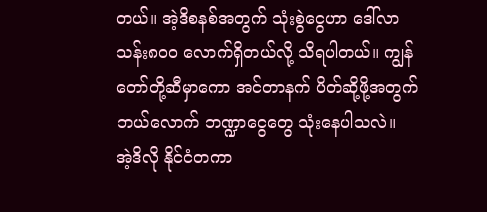တယ်။ အဲ့ဒိစနစ်အတွက် သုံးစွဲငွေဟာ ဒေါ်လာ သန်း၈၀၀ လောက်ရှိတယ်လို့ သိရပါတယ်။ ကျွန်တော်တို့ဆီမှာကော အင်တာနက် ပိတ်ဆို့ဖို့အတွက် ဘယ်လောက် ဘဏ္ဍာငွေတွေ သုံးနေပါသလဲ။
အဲ့ဒိလို နိုင်ငံတကာ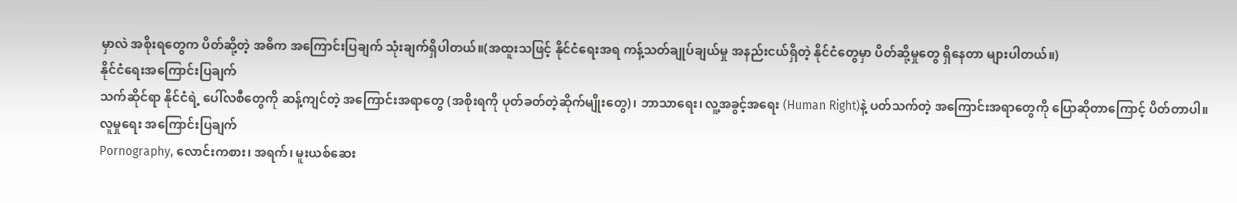မှာလဲ အစိုးရတွေက ပိတ်ဆို့တဲ့ အဓိက အကြောင်းပြချက် သုံးချက်ရှိပါတယ်။(အထူးသဖြင့် နိုင်ငံရေးအရ ကန့်သတ်ချုပ်ချယ်မှု အနည်းငယ်ရှိတဲ့ နိုင်ငံတွေမှာ ပိတ်ဆို့မှုတွေ ရှိနေတာ များပါတယ်။)
နိုင်ငံရေးအကြောင်းပြချက်
သက်ဆိုင်ရာ နိုင်ငံရဲ့ ပေါ်လစီတွေကို ဆန့်ကျင်တဲ့ အကြောင်းအရာတွေ (အစိုးရကို ပုတ်ခတ်တဲ့ဆိုက်မျိုးတွေ)၊ ဘာသာရေး၊ လူ့အခွင့်အရေး (Human Right)နဲ့ ပတ်သက်တဲ့ အကြောင်းအရာတွေကို ပြောဆိုတာကြောင့် ပိတ်တာပါ။
လူမှုရေး အကြောင်းပြချက်
Pornography, လောင်းကစား၊ အရက်၊ မူးယစ်ဆေး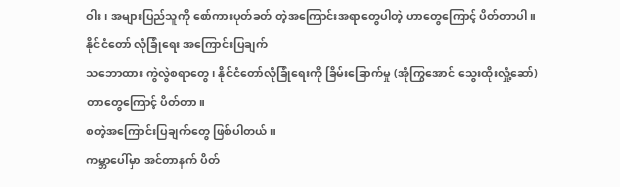ဝါး၊ အများပြည်သူကို စော်ကားပုတ်ခတ် တဲ့အကြောင်းအရာတွေပါတဲ့ ဟာတွေကြောင့် ပိတ်တာပါ။
နိုင်ငံတော် လုံခြုံရေး အကြောင်းပြချက်
သဘောထား ကွဲလွဲစရာတွေ၊ နိုင်ငံတော်လုံခြုံရေးကို ခြိမ်းခြောက်မှု (အုံကြွအောင် သွေးထိုးလှုံ့ဆော်) တာတွေကြောင့် ပိတ်တာ။
စတဲ့အကြောင်းပြချက်တွေ ဖြစ်ပါတယ်။
ကမ္ဘာပေါ်မှာ အင်တာနက် ပိတ်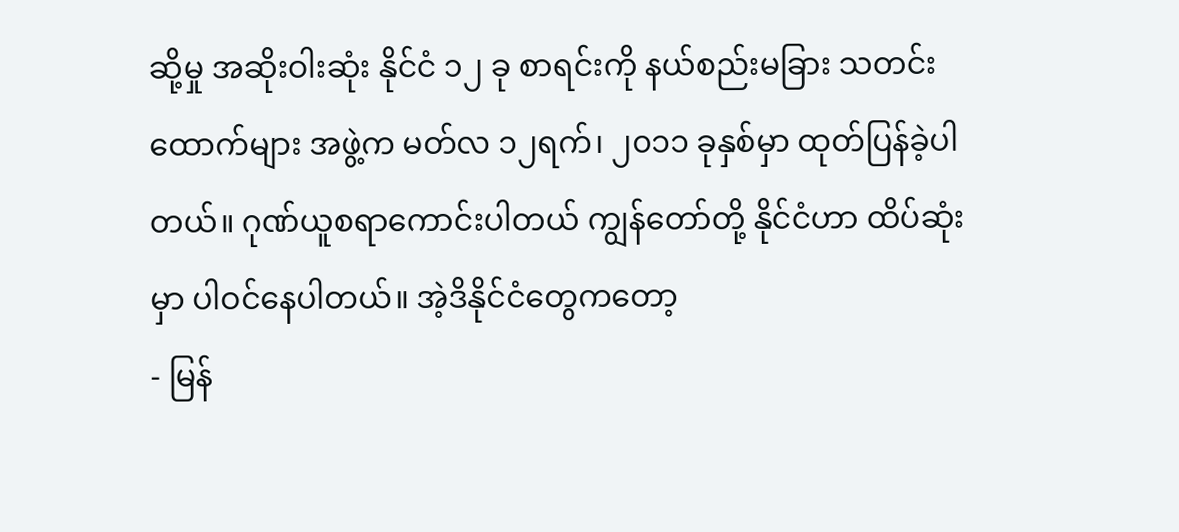ဆို့မှု အဆိုးဝါးဆုံး နိုင်ငံ ၁၂ ခု စာရင်းကို နယ်စည်းမခြား သတင်းထောက်များ အဖွဲ့က မတ်လ ၁၂ရက်၊ ၂၀၁၁ ခုနှစ်မှာ ထုတ်ပြန်ခဲ့ပါတယ်။ ဂုဏ်ယူစရာကောင်းပါတယ် ကျွန်တော်တို့ နိုင်ငံဟာ ထိပ်ဆုံးမှာ ပါဝင်နေပါတယ်။ အဲ့ဒိနိုင်ငံတွေကတော့
- မြန်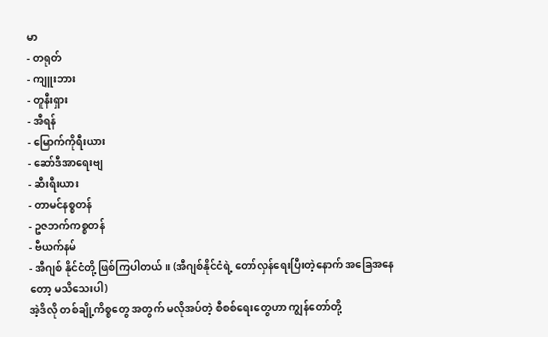မာ
- တရုတ်
- ကျူးဘား
- တူနီးရှား
- အီရန်
- မြောက်ကိုရီးယား
- ဆော်ဒီအာရေးဗျ
- ဆီးရီးယား
- တာမင်နစ္စတန်
- ဥဇဘက်ကစ္စတန်
- ဗီယက်နမ်
- အီဂျစ် နိုင်ငံတို့ ဖြစ်ကြပါတယ်။ (အီဂျစ်နိုင်ငံရဲ့ တော်လှန်ရေးပြီးတဲ့နောက် အခြေအနေတော့ မသိသေးပါ)
အဲ့ဒိလို တစ်ချို့ကိစ္စတွေ အတွက် မလိုအပ်တဲ့ စီစစ်ရေးတွေဟာ ကျွန်တော်တို့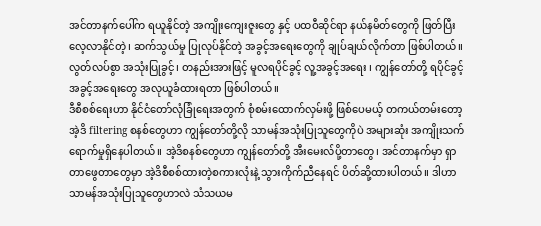အင်တာနက်ပေါ်က ရယူနိုင်တဲ့ အကျိုးကျေးဇူးတွေ နှင့် ပထဝီဆိုင်ရာ နယ်နမိတ်တွေကို ဖြတ်ပြီး လေ့လာနိုင်တဲ့၊ ဆက်သွယ်မှု ပြုလုပ်နိုင်တဲ့ အခွင့်အရေးတွေကို ချုပ်ချယ်လိုက်တာ ဖြစ်ပါတယ်။လွတ်လပ်စွာ အသုံးပြုခွင့်၊ တနည်းအားဖြင့် မူလရပိုင်ခွင့် လူ့အခွင့်အရေး ၊ ကျွန်တော်တို့ ရပိုင်ခွင့် အခွင့်အရေးတွေ အလုယူခံထားရတာ ဖြစ်ပါတယ်။
ဒီစီစစ်ရေးဟာ နိုင်ငံတော်လုံခြုံရေးအတွက် စုံစမ်းထောက်လှမ်းဖို့ ဖြစ်ပေမယ့် တကယ်တမ်းတော့ အဲ့ဒိ filtering စနစ်တွေဟာ ကျွန်တော်တို့လို သာမန်အသုံးပြုသူတွေကိုပဲ အများဆုံး အကျိုးသက်ရောက်မှုရှိနေပါတယ်။ အဲ့ဒိစနစ်တွေဟာ ကျွန်တော်တို့ အီးမေးလ်ပို့တာတွေ၊ အင်တာနက်မှာ ရှာတာဖွေတာတွေမှာ အဲ့ဒိစီစစ်ထားတဲ့စကားလုံးနဲ့ သွားကိုက်ညီနေရင် ပိတ်ဆို့ထားပါတယ်။ ဒါဟာ သာမန်အသုံးပြုသူတွေဟာလဲ သံသယမ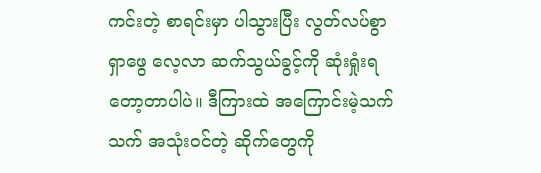ကင်းတဲ့ စာရင်းမှာ ပါသွားပြီး လွတ်လပ်စွာ ရှာဖွေ လေ့လာ ဆက်သွယ်ခွင့်ကို ဆုံးရှုံးရတော့တာပါပဲ။ ဒီကြားထဲ အကြောင်းမဲ့သက်သက် အသုံးဝင်တဲ့ ဆိုက်တွေကို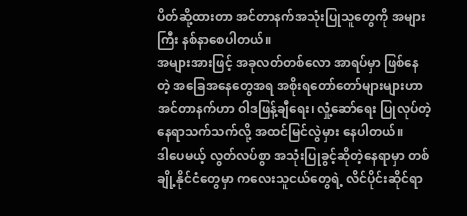ပိတ်ဆို့ထားတာ အင်တာနက်အသုံးပြုသူတွေကို အများကြီး နစ်နာစေပါတယ်။
အများအားဖြင့် အခုလတ်တစ်လော အာရပ်မှာ ဖြစ်နေတဲ့ အခြေအနေတွေအရ အစိုးရတော်တော်များများဟာ အင်တာနက်ဟာ ဝါဒဖြန့်ချီရေး၊ လှုံ့ဆော်ရေး ပြုလုပ်တဲ့ နေရာသက်သက်လို့ အထင်မြင်လွဲမှား နေပါတယ်။
ဒါပေမယ့် လွတ်လပ်စွာ အသုံးပြုခွင့်ဆိုတဲ့နေရာမှာ တစ်ချို့နိုင်ငံတွေမှာ ကလေးသူငယ်တွေရဲ့ လိင်ပိုင်းဆိုင်ရာ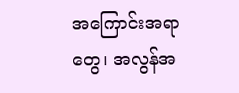အကြောင်းအရာတွေ၊ အလွန်အ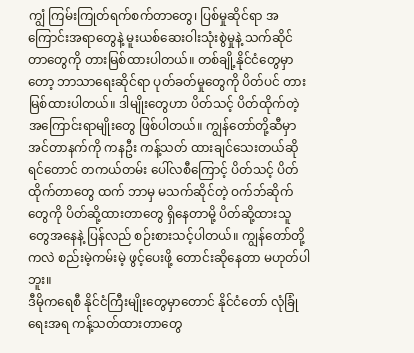ကျွံ ကြမ်းကြုတ်ရက်စက်တာတွေ၊ ပြစ်မှုဆိုင်ရာ အကြောင်းအရာတွေနဲ့ မူးယစ်ဆေးဝါးသုံးစွဲမှုနဲ့ သက်ဆိုင်တာတွေကို တားမြစ်ထားပါတယ်။ တစ်ချို့နိုင်ငံတွေမှာတော့ ဘာသာရေးဆိုင်ရာ ပုတ်ခတ်မှုတွေကို ပိတ်ပင် တားမြစ်ထားပါတယ်။ ဒါမျိုးတွေဟာ ပိတ်သင့် ပိတ်ထိုက်တဲ့ အကြောင်းရာမျိုးတွေ ဖြစ်ပါတယ်။ ကျွန်တော်တို့ဆီမှာ အင်တာနက်ကို ကနဦး ကန့်သတ် ထားချင်သေးတယ်ဆိုရင်တောင် တကယ်တမ်း ပေါ်လစီကြောင့် ပိတ်သင့် ပိတ်ထိုက်တာတွေ ထက် ဘာမှ မသက်ဆိုင်တဲ့ ဝက်ဘ်ဆိုက်တွေကို ပိတ်ဆို့ထားတာတွေ ရှိနေတာမို့ ပိတ်ဆို့ထားသူတွေအနေနဲ့ ပြန်လည် စဉ်းစားသင့်ပါတယ်။ ကျွန်တော်တို့ကလဲ စည်းမဲ့ကမ်းမဲ့ ဖွင့်ပေးဖို့ တောင်းဆိုနေတာ မဟုတ်ပါဘူး။
ဒီမိုကရေစီ နိုင်ငံကြီးမျိုးတွေမှာတောင် နိုင်ငံတော် လုံခြုံရေးအရ ကန့်သတ်ထားတာတွေ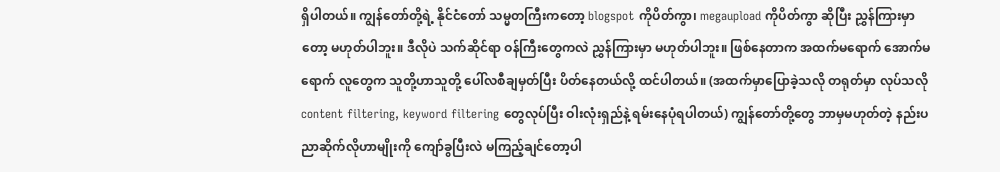ရှိပါတယ်။ ကျွန်တော်တို့ရဲ့ နိုင်ငံတော် သမ္မတကြီးကတော့ blogspot ကိုပိတ်ကွာ၊ megaupload ကိုပိတ်ကွာ ဆိုပြီး ညွှန်ကြားမှာတော့ မဟုတ်ပါဘူး။ ဒီလိုပဲ သက်ဆိုင်ရာ ဝန်ကြီးတွေကလဲ ညွှန်ကြားမှာ မဟုတ်ပါဘူး။ ဖြစ်နေတာက အထက်မရောက် အောက်မရောက် လူတွေက သူတို့ဟာသူတို့ ပေါ်လစီချမှတ်ပြီး ပိတ်နေတယ်လို့ ထင်ပါတယ်။ (အထက်မှာပြောခဲ့သလို တရုတ်မှာ လုပ်သလို content filtering, keyword filtering တွေလုပ်ပြီး ဝါးလုံးရှည်နဲ့ ရမ်းနေပုံရပါတယ်) ကျွန်တော်တို့တွေ ဘာမှမဟုတ်တဲ့ နည်းပညာဆိုက်လိုဟာမျိုးကို ကျော်ခွပြီးလဲ မကြည့်ချင်တော့ပါ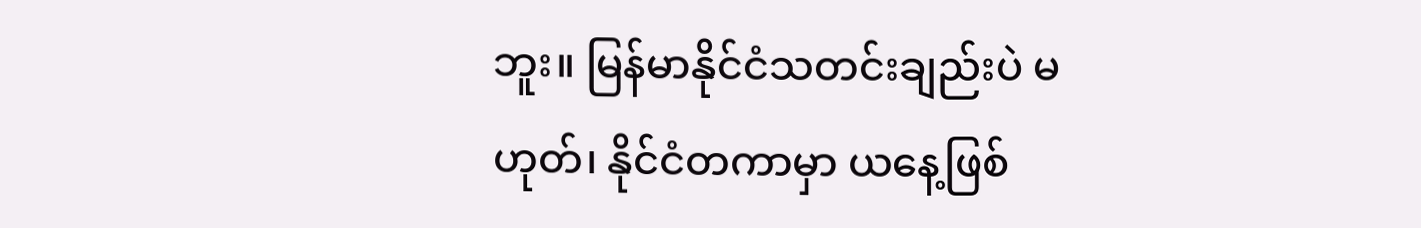ဘူး။ မြန်မာနိုင်ငံသတင်းချည်းပဲ မဟုတ်၊ နိုင်ငံတကာမှာ ယနေ့ဖြစ်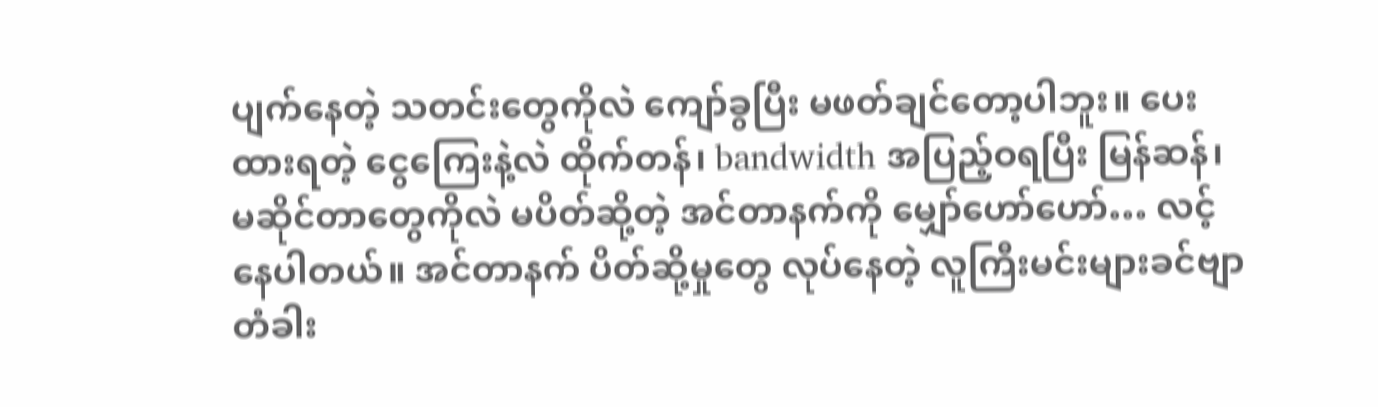ပျက်နေတဲ့ သတင်းတွေကိုလဲ ကျော်ခွပြီး မဖတ်ချင်တော့ပါဘူး။ ပေးထားရတဲ့ ငွေကြေးနဲ့လဲ ထိုက်တန်၊ bandwidth အပြည့်ဝရပြီး မြန်ဆန်၊ မဆိုင်တာတွေကိုလဲ မပိတ်ဆို့တဲ့ အင်တာနက်ကို မျှော်ဟော်ဟော်… လင့်နေပါတယ်။ အင်တာနက် ပိတ်ဆို့မှုတွေ လုပ်နေတဲ့ လူကြီးမင်းများခင်ဗျာ တံခါး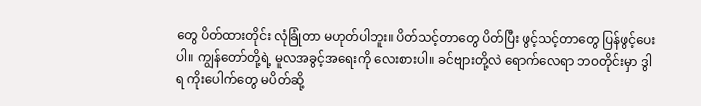တွေ ပိတ်ထားတိုင်း လုံခြုံတာ မဟုတ်ပါဘူး။ ပိတ်သင့်တာတွေ ပိတ်ပြီး ဖွင့်သင့်တာတွေ ပြန်ဖွင့်ပေးပါ။ ကျွန်တော်တို့ရဲ့ မူလအခွင့်အရေးကို လေးစားပါ။ ခင်ဗျားတို့လဲ ရောက်လေရာ ဘဝတိုင်းမှာ ဒွါရ ကိုးပေါက်တွေ မပိတ်ဆို့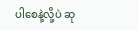ပါစေနဲ့လို့ပဲ ဆု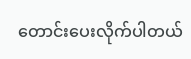တောင်းပေးလိုက်ပါတယ်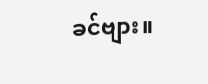ခင်ဗျား။